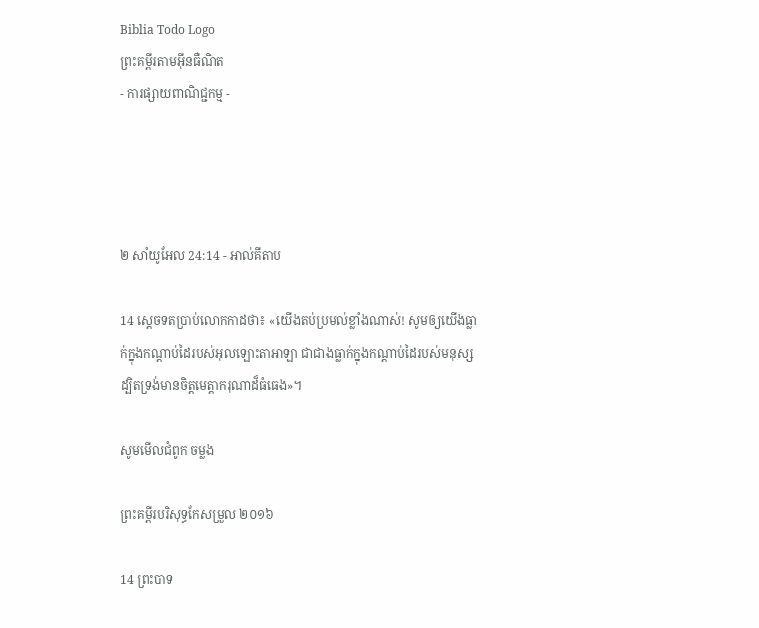Biblia Todo Logo
ព្រះគម្ពីរតាមអ៊ីនធឺណិត
- ការផ្សាយពាណិជ្ជកម្ម -




២ សាំ‌យូ‌អែល 24:14 - អាល់គីតាប

14 ស្តេចទតប្រាប់លោកកាដថា៖ «យើងតប់‌ប្រមល់ខ្លាំងណាស់! សូមឲ្យយើងធ្លាក់ក្នុងកណ្ដាប់ដៃរបស់អុលឡោះ‌តាអាឡា ជាជាងធ្លាក់ក្នុងកណ្តាប់ដៃរបស់មនុស្ស ដ្បិតទ្រង់មានចិត្តមេត្តា‌ករុណាដ៏ធំធេង»។

សូមមើលជំពូក ចម្លង

ព្រះគម្ពីរបរិសុទ្ធកែសម្រួល ២០១៦

14 ព្រះបាទ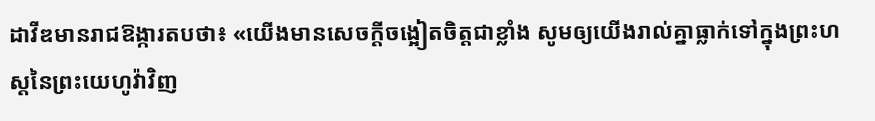ដាវីឌមានរាជ‌ឱង្ការតបថា៖ «យើងមានសេចក្ដីចង្អៀតចិត្តជាខ្លាំង សូមឲ្យយើងរាល់គ្នាធ្លាក់ទៅក្នុងព្រះ‌ហស្តនៃព្រះ‌យេហូវ៉ាវិញ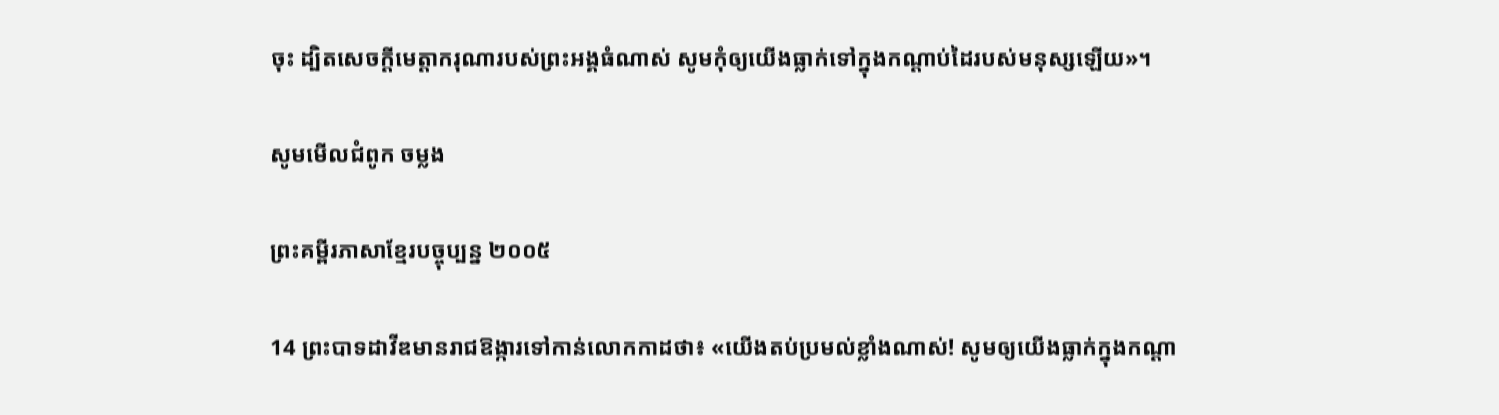ចុះ ដ្បិតសេចក្ដីមេត្តា‌ករុណារបស់ព្រះ‌អង្គធំណាស់ សូមកុំឲ្យយើងធ្លាក់ទៅក្នុងកណ្ដាប់ដៃរបស់មនុស្សឡើយ»។

សូមមើលជំពូក ចម្លង

ព្រះគម្ពីរភាសាខ្មែរបច្ចុប្បន្ន ២០០៥

14 ព្រះ‌បាទដាវីឌមានរាជ‌ឱង្ការទៅកាន់លោកកាដថា៖ «យើងតប់‌ប្រមល់ខ្លាំងណាស់! សូមឲ្យយើងធ្លាក់ក្នុងកណ្ដា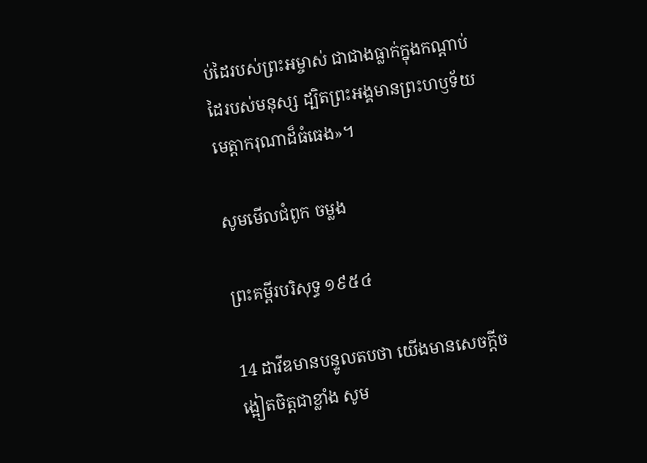ប់ដៃរបស់ព្រះ‌អម្ចាស់ ជាជាងធ្លាក់ក្នុងកណ្ដាប់ដៃរបស់មនុស្ស ដ្បិតព្រះអង្គមានព្រះ‌ហឫទ័យមេត្តាករុណាដ៏ធំ‌ធេង»។

សូមមើលជំពូក ចម្លង

ព្រះគម្ពីរបរិសុទ្ធ ១៩៥៤

14 ដាវីឌមានបន្ទូលតបថា យើងមានសេចក្ដីចង្អៀតចិត្តជាខ្លាំង សូម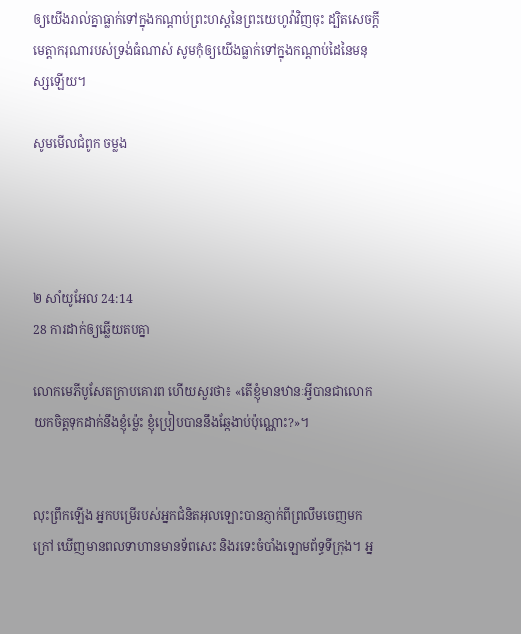ឲ្យយើងរាល់គ្នាធ្លាក់ទៅក្នុងកណ្ដាប់ព្រះ‌ហស្តនៃព្រះ‌យេហូវ៉ាវិញចុះ ដ្បិតសេចក្ដីមេត្តា‌ករុណារបស់ទ្រង់ធំណាស់ សូមកុំឲ្យយើងធ្លាក់ទៅក្នុងកណ្តាប់ដៃនៃមនុស្សឡើយ។

សូមមើលជំពូក ចម្លង




២ សាំ‌យូ‌អែល 24:14
28 ការដាក់ឲ្យឆ្លើយតបគ្នា

លោកមេភី‌បូសែតក្រាបគោរព ហើយសួរថា៖ «តើខ្ញុំមានឋានៈអ្វីបានជាលោកយកចិត្តទុកដាក់នឹងខ្ញុំម៉្លេះ ខ្ញុំប្រៀបបាននឹងឆ្កែងាប់ប៉ុណ្ណោះ?»។


លុះព្រឹកឡើង អ្នកបម្រើរបស់អ្នកជំនិតអុលឡោះបានភ្ញាក់ពីព្រលឹមចេញមកក្រៅ ឃើញមានពលទាហានមានទ័ពសេះ និងរទេះចំបាំងឡោម‌ព័ទ្ធទី‌ក្រុង។ អ្ន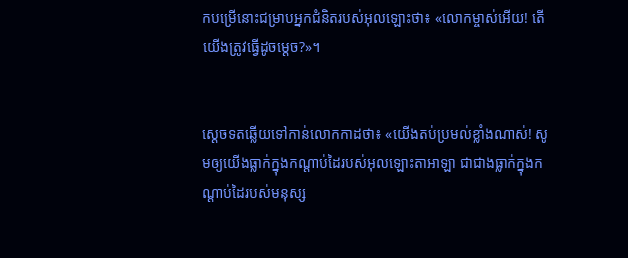កបម្រើនោះជម្រាបអ្នកជំនិតរបស់អុលឡោះថា៖ «លោកម្ចាស់អើយ! តើយើងត្រូវធ្វើដូចម្តេច?»។


ស្តេចទតឆ្លើយទៅកាន់លោកកាដថា៖ «យើងតប់‌ប្រមល់ខ្លាំងណាស់! សូមឲ្យយើងធ្លាក់ក្នុងកណ្តាប់ដៃរបស់អុលឡោះ‌តាអាឡា ជាជាងធ្លាក់ក្នុងកណ្តាប់ដៃរបស់មនុស្ស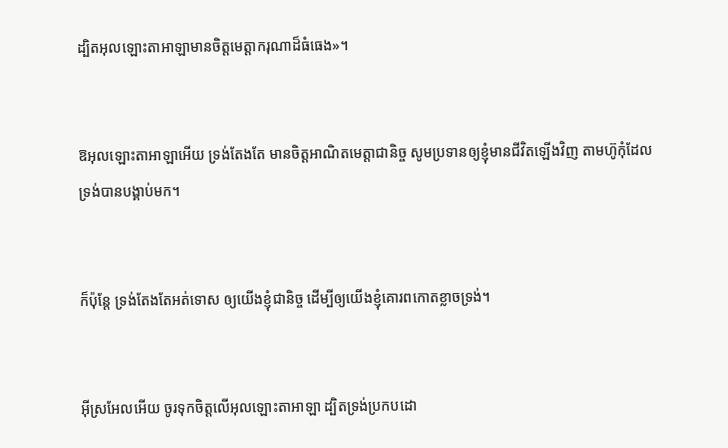ដ្បិតអុលឡោះ‌តាអាឡាមានចិត្តមេត្តា‌ករុណាដ៏ធំធេង»។


ឱអុលឡោះ‌តាអាឡាអើយ ទ្រង់តែងតែ មានចិត្តអាណិតមេត្តាជា‌និច្ច សូមប្រទានឲ្យខ្ញុំមានជីវិតឡើងវិញ តាមហ៊ូកុំដែលទ្រង់បានបង្គាប់មក។


ក៏ប៉ុន្តែ ទ្រង់តែងតែអត់‌ទោស ឲ្យយើងខ្ញុំជា‌និច្ច ដើម្បីឲ្យយើងខ្ញុំគោរពកោតខ្លាចទ្រង់។


អ៊ីស្រ‌អែលអើយ ចូរទុកចិត្តលើអុលឡោះ‌តាអាឡា ដ្បិតទ្រង់ប្រកបដោ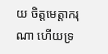យ ចិត្តមេត្តា‌ករុណា ហើយទ្រ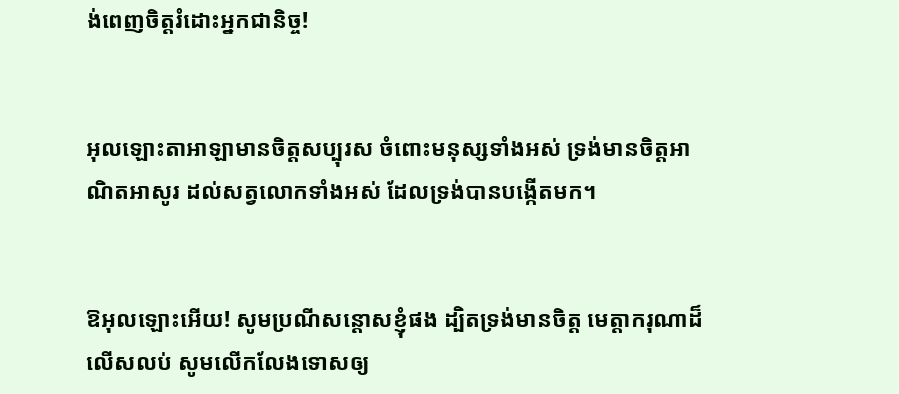ង់ពេញចិត្តរំដោះអ្នកជា‌និច្ច!


អុលឡោះ‌តាអាឡាមានចិត្តសប្បុរស ចំពោះមនុស្សទាំងអស់ ទ្រង់មានចិត្តអាណិត‌អាសូរ ដល់សត្វលោកទាំងអស់ ដែលទ្រង់បានបង្កើតមក។


ឱអុលឡោះអើយ! សូមប្រណីសន្ដោសខ្ញុំផង ដ្បិតទ្រង់មានចិត្ត មេត្តា‌ករុណាដ៏លើស‌លប់ សូមលើក‌លែងទោសឲ្យ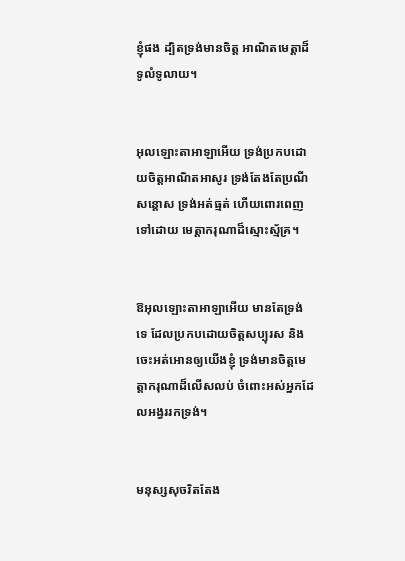ខ្ញុំផង ដ្បិតទ្រង់មានចិត្ត អាណិតមេត្តាដ៏ទូលំ‌ទូលាយ។


អុលឡោះ‌តាអាឡាអើយ ទ្រង់ប្រកបដោយចិត្តអាណិត‌អាសូរ ទ្រង់តែងតែប្រណីសន្ដោស ទ្រង់អត់‌ធ្មត់ ហើយពោរ‌ពេញទៅដោយ មេត្តា‌ករុណាដ៏ស្មោះ‌ស្ម័គ្រ។


ឱអុលឡោះ‌តាអាឡាអើយ មានតែទ្រង់ទេ ដែលប្រកបដោយចិត្តសប្បុរស និងចេះអត់‌អោនឲ្យយើងខ្ញុំ ទ្រង់មានចិត្តមេត្តា‌ករុណាដ៏លើស‌លប់ ចំពោះអស់អ្នកដែលអង្វររកទ្រង់។


មនុស្សសុចរិតតែង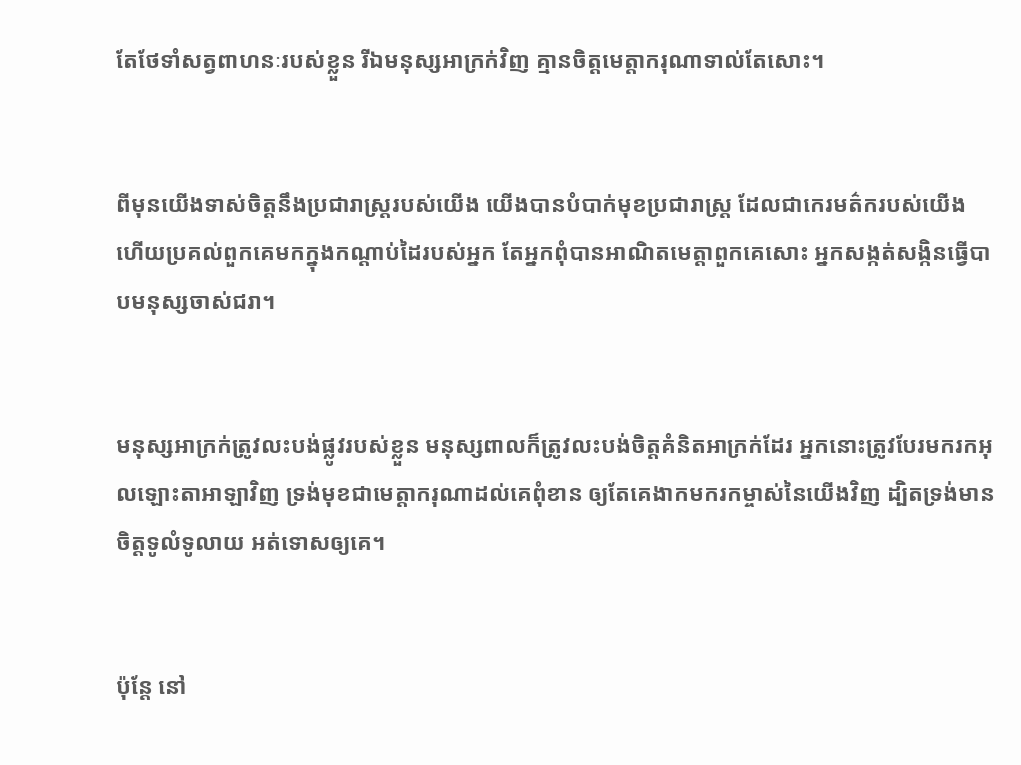តែថែ‌ទាំសត្វពាហនៈរបស់ខ្លួន រីឯមនុស្សអាក្រក់វិញ គ្មានចិត្តមេត្តា‌ករុណាទាល់តែសោះ។


ពីមុនយើងទាស់ចិត្តនឹងប្រជា‌រាស្ត្ររបស់យើង យើងបានបំបាក់មុខប្រជា‌រាស្ត្រ ដែលជាកេរ‌មត៌ករបស់យើង ហើយប្រគល់ពួកគេមកក្នុងកណ្ដាប់ដៃរបស់អ្នក តែអ្នកពុំបានអាណិតមេត្តាពួកគេសោះ អ្នកសង្កត់‌សង្កិនធ្វើបាបមនុស្សចាស់ជរា។


មនុស្សអាក្រក់ត្រូវលះ‌បង់ផ្លូវរបស់ខ្លួន មនុស្សពាលក៏ត្រូវលះ‌បង់ចិត្តគំនិតអាក្រក់ដែរ អ្នកនោះត្រូវបែរមករកអុលឡោះ‌តាអាឡាវិញ ទ្រង់មុខជាមេត្តា‌ករុណាដល់គេពុំ‌ខាន ឲ្យតែគេងាកមករកម្ចាស់នៃយើងវិញ ដ្បិតទ្រង់មានចិត្តទូលំទូលាយ អត់‌ទោសឲ្យគេ។


ប៉ុន្តែ នៅ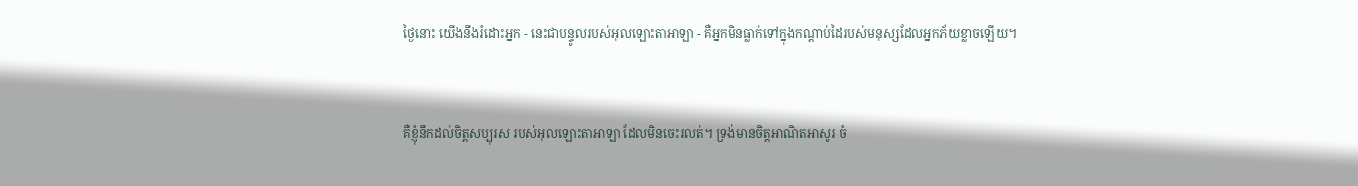ថ្ងៃនោះ យើងនឹងរំដោះអ្នក - នេះជាបន្ទូលរបស់អុលឡោះ‌តាអាឡា - គឺអ្នកមិនធ្លាក់ទៅក្នុងកណ្ដាប់ដៃរបស់មនុស្សដែលអ្នកភ័យខ្លាចឡើយ។


គឺខ្ញុំនឹកដល់ចិត្តសប្បុរស របស់អុលឡោះ‌តាអាឡា ដែលមិនចេះរលត់។ ទ្រង់មានចិត្តអាណិតអាសូរ ចំ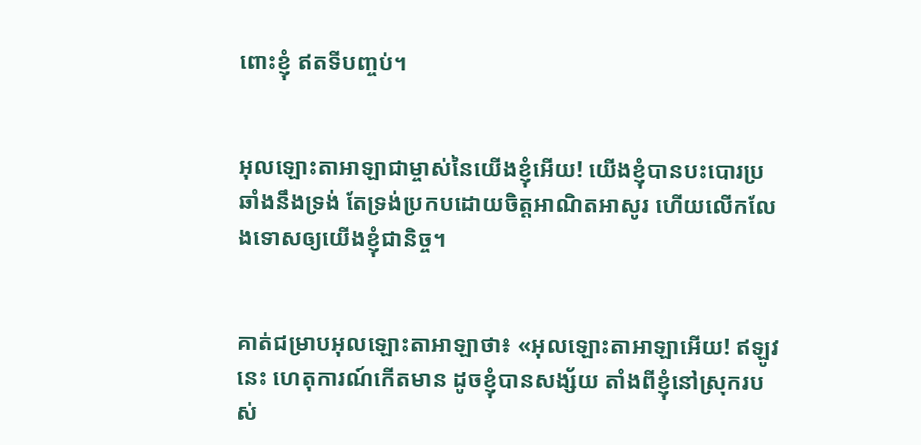ពោះខ្ញុំ ឥតទីបញ្ចប់។


អុលឡោះ‌តាអាឡាជាម្ចាស់នៃយើងខ្ញុំអើយ! យើងខ្ញុំបានបះ‌បោរប្រឆាំងនឹងទ្រង់ តែទ្រង់ប្រកបដោយចិត្តអាណិត‌អាសូរ ហើយលើក‌លែងទោសឲ្យយើងខ្ញុំជា‌និច្ច។


គាត់ជម្រាបអុលឡោះ‌តាអាឡាថា៖ «អុលឡោះ‌តាអាឡាអើយ! ឥឡូវនេះ ហេតុ‌ការណ៍កើតមាន ដូចខ្ញុំបានសង្ស័យ តាំងពីខ្ញុំនៅស្រុករបស់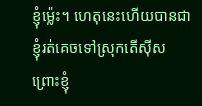ខ្ញុំម៉្លេះ។ ហេតុនេះហើយបានជាខ្ញុំរត់គេចទៅស្រុកតើស៊ីស ព្រោះខ្ញុំ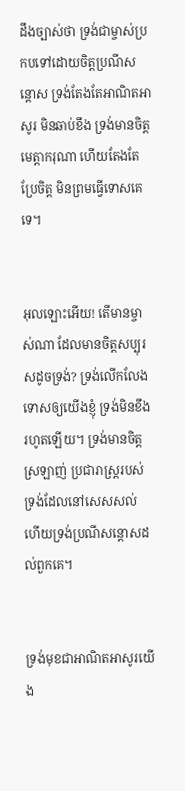ដឹងច្បាស់ថា ទ្រង់ជាម្ចាស់ប្រកបទៅដោយចិត្តប្រណី‌សន្ដោស ទ្រង់តែងតែអាណិត‌អាសូរ មិនឆាប់ខឹង ទ្រង់មានចិត្តមេត្តា‌ករុណា ហើយតែងតែប្រែចិត្ត មិនព្រមធ្វើទោសគេទេ។


អុលឡោះអើយ! តើមានម្ចាស់ណា ដែលមានចិត្តសប្បុរសដូចទ្រង់? ទ្រង់លើក‌លែងទោសឲ្យយើងខ្ញុំ ទ្រង់មិនខឹងរហូតឡើយ។ ទ្រង់មានចិត្តស្រឡាញ់ ប្រជា‌រាស្ត្ររបស់ទ្រង់ដែលនៅសេស‌សល់ ហើយទ្រង់ប្រណី‌សន្ដោសដល់ពួកគេ។


ទ្រង់មុខជាអាណិត‌អាសូរយើង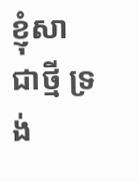ខ្ញុំសាជាថ្មី ទ្រង់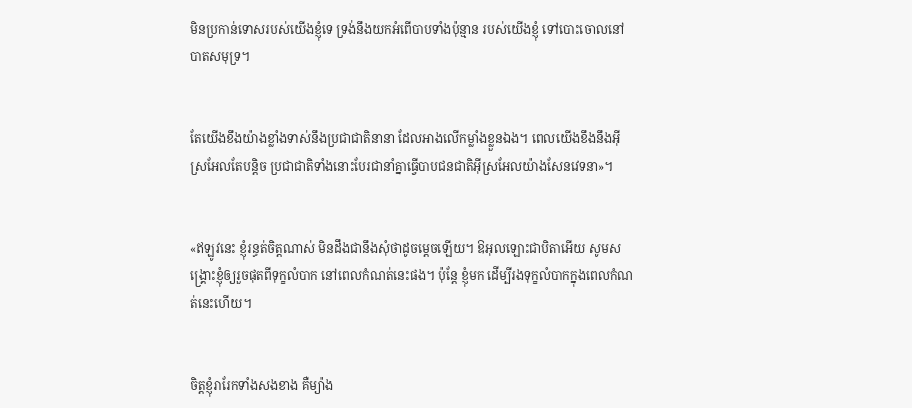មិនប្រកាន់ទោសរបស់យើងខ្ញុំទេ ទ្រង់នឹងយកអំពើបាបទាំងប៉ុន្មាន របស់យើងខ្ញុំ ទៅបោះចោលនៅបាតសមុទ្រ។


តែយើងខឹងយ៉ាងខ្លាំងទាស់នឹងប្រជា‌ជាតិនានា ដែលអាងលើកម្លាំងខ្លួនឯង។ ពេលយើងខឹងនឹងអ៊ីស្រ‌អែលតែបន្តិច ប្រជា‌ជាតិទាំងនោះបែរជានាំគ្នាធ្វើបាបជន‌ជាតិអ៊ីស្រ‌អែលយ៉ាងសែនវេទនា»។


«ឥឡូវនេះ ខ្ញុំរន្ធត់ចិត្ដណាស់ មិនដឹងជានឹងសុំថាដូចម្ដេចឡើយ។ ឱអុលឡោះជាបិតាអើយ សូមសង្គ្រោះខ្ញុំឲ្យរួចផុតពីទុក្ខលំបាក នៅពេលកំណត់នេះផង។ ប៉ុន្ដែ ខ្ញុំមក ដើម្បីរងទុក្ខលំបាកក្នុងពេលកំណត់នេះហើយ។


ចិត្ដខ្ញុំរារែកទាំងសងខាង គឺម្យ៉ាង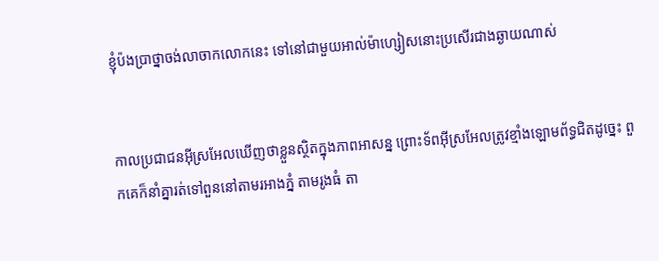ខ្ញុំប៉ង‌ប្រាថ្នាចង់លាចាកលោកនេះ ទៅនៅជាមួយអាល់ម៉ា‌ហ្សៀសនោះប្រសើរជាងឆ្ងាយណាស់


កាលប្រជា‌ជនអ៊ីស្រ‌អែលឃើញថាខ្លួនស្ថិតក្នុងភាពអាសន្ន ព្រោះទ័ពអ៊ីស្រ‌អែលត្រូវខ្មាំងឡោមព័ទ្ធជិតដូច្នេះ ពួកគេក៏នាំគ្នារត់ទៅពួននៅតាមរអាងភ្នំ តាមរូងធំ តា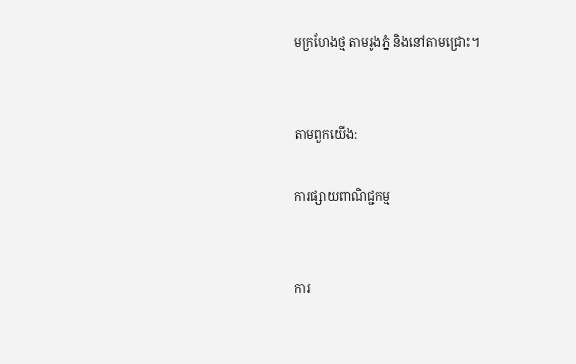មក្រហែងថ្ម តាមរូងភ្នំ និងនៅតាមជ្រោះ។


តាមពួកយើង:

ការផ្សាយពាណិជ្ជកម្ម


ការ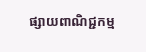ផ្សាយពាណិជ្ជកម្ម